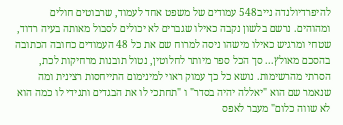להיפרדיולנדה נייב548 עמודים של משפט אחד לעמוד, שרבוטים חולים ומהוהים. נרשם בלשון נקבה כאילו שגברים לא יכולים לסבול מאותה בעיה רדוד, שטחי ומרגיש כאילו מישהו ניסה למרוח שם את כל 48 העמודים כחובה הכתובה בהסכם מאולץ... סך הכל ספר מיותר לחלוטין, נטול תובנות מרחיקות לכת, הסרתי מהרשימות. נושא כל כך עמוק ראוי למינימום התייחסות רצינית ומה שנאמר שם הוא "יאללה יהיה בסדר" ו "תחתכי לו את הבגדים ותגידי לו כמה הוא לא שווה כלום" מעבר לאפס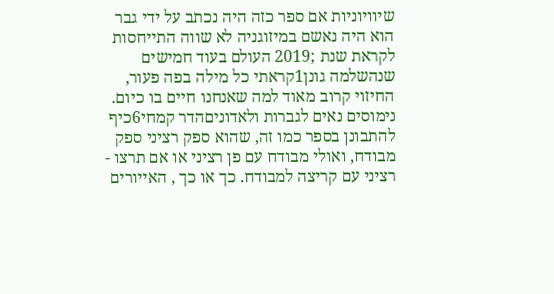שיוויוניות אם ספר כזה היה נכתב על ידי גבר הוא היה נאשם במיזוגניה לא שווה התייחסות
לקראת שנת ;2019 העולם בעוד חמישים שנהשלמה גונן1קראתי כל מילה בפה פעור, החיזוי קרוב מאוד למה שאנחנו חיים בו כיום.
נימוסים נאים לגברות ולאדוניםהדר קמחי6כיף להתבונן בספר כמו זה, שהוא ספק רציני ספק מבודח, ואולי מבודח עם פן רציני או אם תרצו - רציני עם קריצה למבודח. כך או כך , האייורים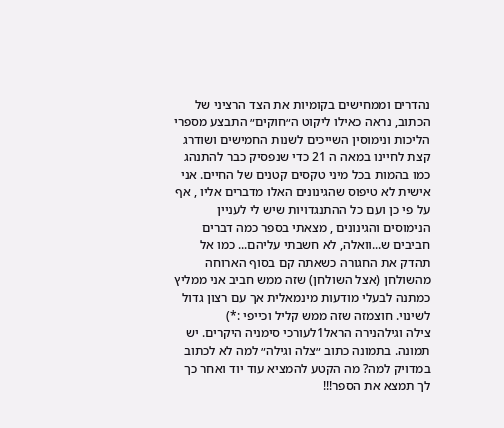נהדרים וממחישים בקומיות את הצד הרציני של הכתוב, נראה כאילו ליקוט ה״חוקים״ התבצע מספרי הליכות ונימוסין השייכים לשנות החמישים ושודרג קצת לחיינו במאה ה 21 כדי שנפסיק כבר להתנהג כמו בהמות בכל מיני טקסים קטנים של החיים. אני אישית לא טיפוס שהגינונים האלו מדברים אליו , אף על פי כן ועם כל ההתנגדויות שיש לי לעניין הנימוסים והגינונים , מצאתי בספר כמה דברים חביבים ש...וואלה, לא חשבתי עליהם... כמו אל תהדק את החגורה כשאתה קם בסוף הארוחה מהשולחן (אצל השולחן) שזה ממש חביב אני ממליץ כמתנה לבעלי מודעות מינמאלית אך עם רצון גדול לשינוי. חוצמזה שזה ממש קליל וכייפי :*)
צילה וגילהנירה הראל1לעורכי סימניה היקרים. יש תמונה. בתמונה כתוב ״צלה וגילה״ למה לא לכתוב במדויק למה? מה הקטע להמציא עוד יוד ואחר כך לך תמצא את הספר!!!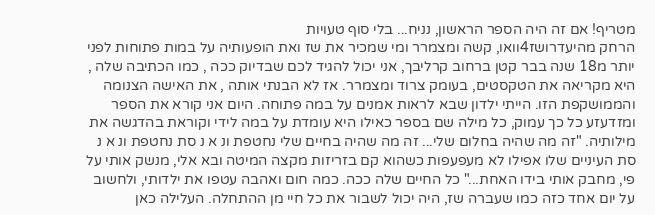מטריף! אם זה היה הספר הראשון, נניח... בלי סוף טעויות
הרחק מהיעדרושז4וואו, קשה ומצמרר ומי שמכיר את שז ואת הופעותיה על במות פתוחות לפני יותר מ18 שנה בבר קטן ברחוב קרליבך, אני יכול להגיד לכם שבדיוק ככה , כמו הכתיבה שלה , היא מקריאה את הטקסטים, בעומק צרוד ומצמרר. אז לא הבנתי אותה , את האישה הצנומה והממושקפת הזו. הייתי ילדון שבא לראות אמנים על במה פתוחה. היום אני קורא את הספר ומזדעזע כל כך עמוק, כל מילה שם בספר כאילו היא עומדת על במה לידי וקוראת בהדגשה את מילותיה. "זה מה שהיה בחלום שלי... זה מה שהיה בחיים שלי נחטפת ונ א נ סת נחטפת ונ א נ סת העיניים שלו אפילו לא מעפעפות כשהוא קם בזריזות מקצה המיטה ובא אלי, מנשק אותי על פי, מחבק אותי בידו האחת..." כל החיים שלה ככה. כמה חום ואהבה עטפו את ילדותי, ולחשוב על יום אחד כזה כמו שעברה שז, היה יכול לשבור את כל חיי מן ההתחלה. העלילה כאן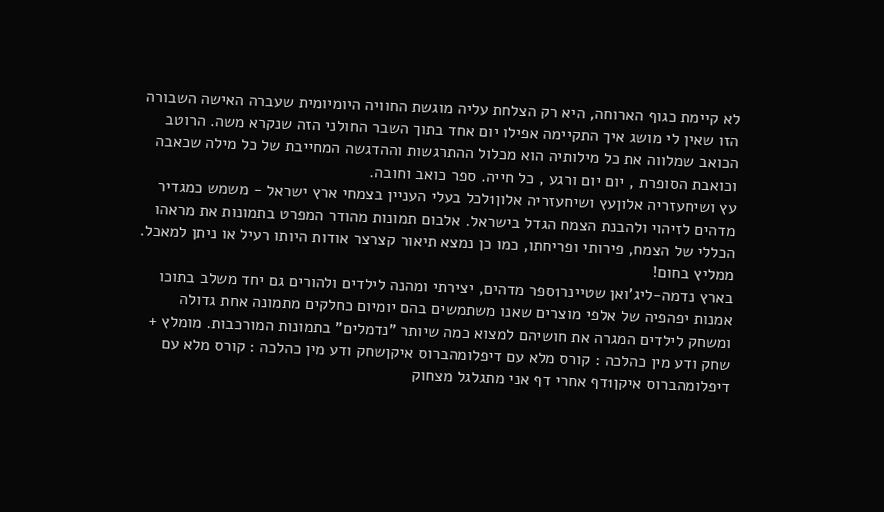לא קיימת כגוף הארוחה, היא רק הצלחת עליה מוגשת החוויה היומיומית שעברה האישה השבורה הזו שאין לי מושג איך התקיימה אפילו יום אחד בתוך השבר החולני הזה שנקרא משה. הרוטב הכואב שמלווה את כל מילותיה הוא מכלול ההתרגשות וההדגשה המחייבת של כל מילה שכאבה וכואבת הסופרת , יום יום ורגע , כל חייה. ספר כואב וחובה.
עץ ושיחעזריה אלוןעץ ושיחעזריה אלון1לכל בעלי העניין בצמחי ארץ ישראל - משמש כמגדיר מדהים לזיהוי ולהבנת הצמח הגדל בישראל. אלבום תמונות מהודר המפרט בתמונות את מראהו הכללי של הצמח, פירותי ופריחתו, כמו כן נמצא תיאור קצרצר אודות היותו רעיל או ניתן למאכל. ממליץ בחום!
בארץ נדמה-ליג'ואן שטיינר1ספר מדהים, יצירתי ומהנה לילדים ולהורים גם יחד משלב בתוכו אמנות יפהפיה של אלפי מוצרים שאנו משתמשים בהם יומיום כחלקים מתמונה אחת גדולה ומשחק לילדים המגרה את חושיהם למצוא כמה שיותר "נדמלים" בתמונות המורכבות. מומלץ +
שחק ודע מין כהלכה : קורס מלא עם דיפלומהברוס איקןשחק ודע מין כהלכה : קורס מלא עם דיפלומהברוס איקן1דף אחרי דף אני מתגלגל מצחוק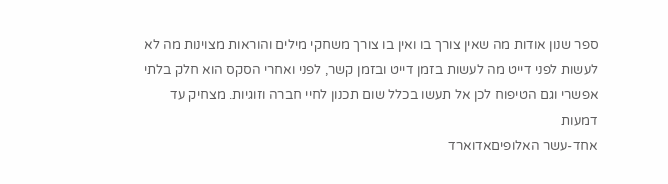ספר שנון אודות מה שאין צורך בו ואין בו צורך משחקי מילים והוראות מצוינות מה לא לעשות לפני דייט מה לעשות בזמן דייט ובזמן קשר, לפני ואחרי הסקס הוא חלק בלתי אפשרי וגם הטיפוח לכן אל תעשו בכלל שום תכנון לחיי חברה וזוגיות. מצחיק עד דמעות
אחד-עשר האלופיםאדוארד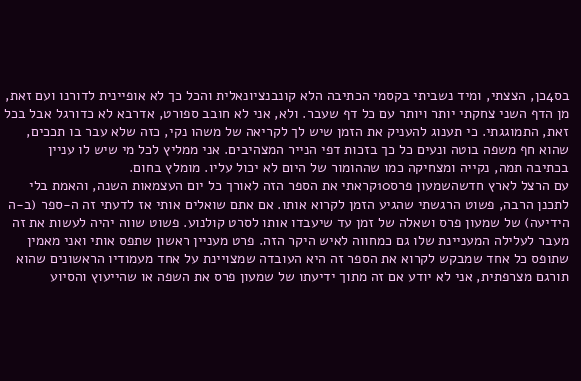בס4כן, הצצתי, ומיד נשביתי בקסמי הכתיבה הלא קונבנציונאלית והכל כך לא אופיינית לדורנו ועם זאת, מן הדף השני צחקתי יותר ויותר עם כל דף שעבר. ולא, אני לא חובב ספורט, אדרבא לא כדורגל אבל בכל זאת, התמוגגתי. כי תענוג להעניק את הזמן שיש לך לקריאה של משהו נקי, כזה שלא עבר בו תככים, שהוא חף משפה בוטה ונעים כל כך בזכות דפי הנייר המצהיבים. אני ממליץ לכל מי שיש לו עניין בכתיבה תמה, נקייה ומצחיקה כמו שההומור של היום לא יכול עליו. מומלץ בחום.
עם הרצל לארץ חדשהשמעון פרס10קראתי את הספר הזה לאורך כל יום העצמאות השנה, והאמת בלי לתכנן הרבה, פשוט הרגשתי שהגיע הזמן לקרוא אותו. אם אתם שואלים אותי אז לדעתי זה ה-ספר (ב-ה הידיעה) של שמעון פרס ושאלה של זמן עד שיעבדו אותו לסרט קולנוע. פשוט שווה יהיה לעשות את זה מעבר לעלילה המעניינת שלו גם כמחווה לאיש היקר הזה. פרט מעניין ראשון שתפס אותי ואני מאמין שתופס כל אחד שמבקש לקרוא את הספר זה היא העובדה שמצויינת על אחד מעמודיו הראשונים שהוא תורגם מצרפתית, אני לא יודע אם זה מתוך ידיעתו של שמעון פרס את השפה או שהייעוץ והסיוע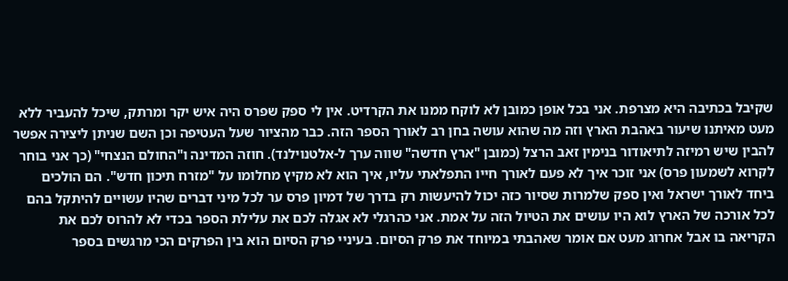שקיבל בכתיבה היא מצרפת. אני בכל אופן כמובן לא לוקח ממנו את הקרדיט. אין לי ספק שפרס היה איש יקר ומרתק, שיכל להעביר ללא מעט מאיתנו שיעור באהבת הארץ וזה מה שהוא עושה בחן רב לאורך הספר הזה. כבר מהציור שעל העטיפה וכן השם שניתן ליצירה אפשר להבין שיש רמיזה לתיאודור בנימין זאב הרצל (כמובן "ארץ חדשה" שווה ערך ל-אלטנוילנד). חוזה המדינה ו"החולם הנצחי" (כך אני בוחר לקרוא לשמעון פרס) אני זוכר איך לא פעם לאורך חייו התפלאתי עליו, איך הוא לא מקיץ מחלומו על "מזרח תיכון חדש". הם הולכים ביחד לאורך ישראל ואין ספק שלמרות שסיור כזה יכול להיעשות רק בדרך של דמיון פרס ער לכל מיני דברים שהיו עשויים להיתקל בהם לכל אורכה של הארץ לוא היו עושים את הטיול הזה על אמת. אני כהרגלי לא אגלה לכם את עלילת הספר בכדי לא להרוס לכם את הקריאה בו אבל אחרוג מעט אם אומר שאהבתי במיוחד את פרק הסיום. בעיניי פרק הסיום הוא בין הפרקים הכי מרגשים בספר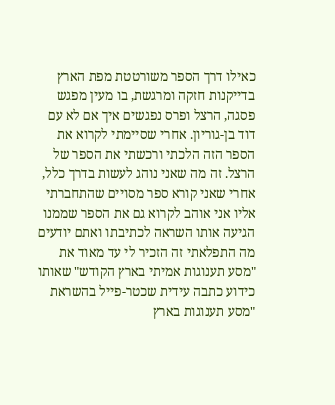כאילו דרך הספר משורטטת מפת הארץ בדייקנות חזקה ומרגשת, בו מעין מפגש פסגה, הרצל ופרס נפגשים איך אם לא עם דוד בן-גוריון. אחרי שסיימתי לקרוא את הספר הזה הלכתי ורכשתי את הספר של הרצל. זה מה שאני נוהג לעשות בדרך כלל, אחרי שאני קורא ספר מסויים שהתחברתי אליו אני אוהב לקרוא גם את הספר שממנו הגיעה אותו השראה לכתיבתו ואתם יודעים מה התפלאתי זה הזכיר לי עד מאוד את "מסע תענוגות אמיתי בארץ הקודש" שאותו כידוע כתבה עידית שכטר-פייל בהשראת "מסע תענוגות בארץ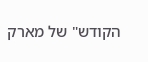הקודש" של מארק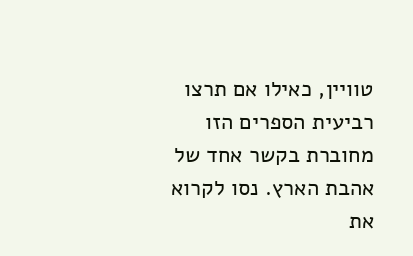טוויין, כאילו אם תרצו רביעית הספרים הזו מחוברת בקשר אחד של אהבת הארץ. נסו לקרוא את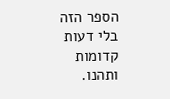הספר הזה בלי דעות קדומות ותהנו.